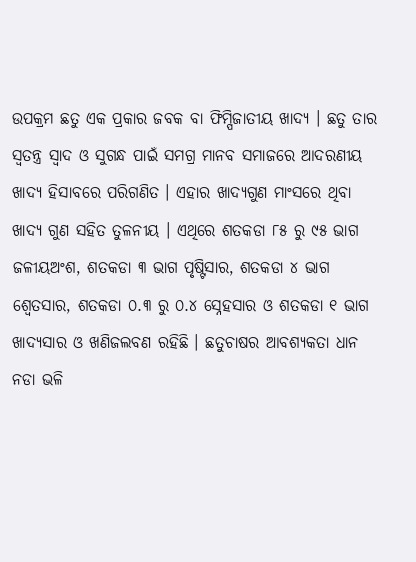ଉପକ୍ରମ ଛତୁ ଏକ ପ୍ରକାର ଜବକ ବା ଫିମ୍ପିଜାତୀୟ ଖାଦ୍ୟ । ଛତୁ ତାର ସ୍ଵତନ୍ତ୍ର ସ୍ଵାଦ ଓ ସୁଗନ୍ଧ ପାଇଁ ସମଗ୍ର ମାନବ ସମାଜରେ ଆଦରଣୀୟ ଖାଦ୍ୟ ହିସାବରେ ପରିଗଣିତ । ଏହାର ଖାଦ୍ୟଗୁଣ ମାଂସରେ ଥିବା ଖାଦ୍ୟ ଗୁଣ ସହିତ ତୁଳନୀୟ । ଏଥିରେ ଶତକଡା ୮୫ ରୁ ୯୫ ଭାଗ ଜଳୀୟଅଂଶ, ଶତକଡା ୩ ଭାଗ ପୃଷ୍ଟିସାର, ଶତକଡା ୪ ଭାଗ ଶ୍ଵେତସାର, ଶତକଡା ୦.୩ ରୁ ୦.୪ ସ୍ନେହସାର ଓ ଶତକଡା ୧ ଭାଗ ଖାଦ୍ୟସାର ଓ ଖଣିଜଲବଣ ରହିଛି । ଛତୁଚାଷର ଆବଶ୍ୟକତା ଧାନ ନଡା ଭଳି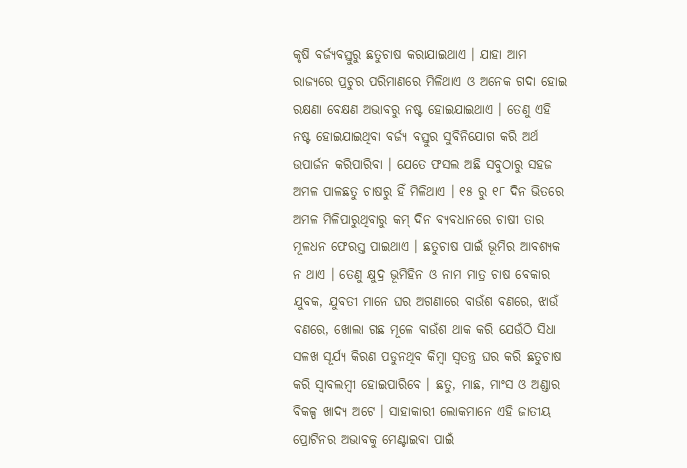କୃଷି ବର୍ଜ୍ୟବସ୍ତୁରୁ ଛତୁଚାଷ କରାଯାଇଥାଏ । ଯାହା ଆମ ରାଜ୍ୟରେ ପ୍ରଚୁର ପରିମାଣରେ ମିଳିଥାଏ ଓ ଅନେକ ଗଦା ହୋଇ ରକ୍ଷଣା ବେକ୍ଷଣ ଅଭାବରୁ ନଷ୍ଟ ହୋଇଯାଇଥାଏ । ତେଣୁ ଏହି ନଷ୍ଟ ହୋଇଯାଇଥିବା ବର୍ଜ୍ୟ ବସ୍ତୁର ସୁବିନିଯୋଗ କରି ଅର୍ଥ ଉପାର୍ଜନ କରିପାରିବା । ଯେତେ ଫସଲ ଅଛି ସବୁଠାରୁ ସହଜ ଅମଳ ପାଳଛତୁ ଚାଷରୁ ହିଁ ମିଳିଥାଏ । ୧୫ ରୁ ୧୮ ଦିନ ଭିତରେ ଅମଳ ମିଳିପାରୁଥିବାରୁ କମ୍ ଦିନ ବ୍ୟବଧାନରେ ଚାଷୀ ତାର ମୂଳଧନ ଫେରସ୍ତ ପାଇଥାଏ । ଛତୁଚାଷ ପାଇଁ ଭୂମିର ଆବଶ୍ୟକ ନ ଥାଏ । ତେଣୁ କ୍ଷୁଦ୍ର ଭୂମିହିନ ଓ ନାମ ମାତ୍ର ଚାଷ ବେକାର ଯୁବକ, ଯୁବତୀ ମାନେ ଘର ଅଗଣାରେ ବାଉଁଶ ବଣରେ, ଝାଉଁ ବଣରେ, ଖୋଲା ଗଛ ମୂଳେ ବାଉଁଶ ଥାକ କରି ଯେଉଁଠି ସିଧା ସଳଖ ସୂର୍ଯ୍ୟ କିରଣ ପଡୁନଥିବ କିମ୍ବା ସ୍ଵତନ୍ତ୍ର ଘର କରି ଛତୁଚାଷ କରି ସ୍ବାବଲମ୍ବୀ ହୋଇପାରିବେ । ଛତୁ, ମାଛ, ମାଂସ ଓ ଅଣ୍ଡାର ବିକଳ୍ପ ଖାଦ୍ୟ ଅଟେ । ସାହାକାରୀ ଲୋକମାନେ ଏହି ଜାତୀୟ ପ୍ରୋଟିନର ଅଭାବକୁ ମେଣ୍ଟାଇବା ପାଇଁ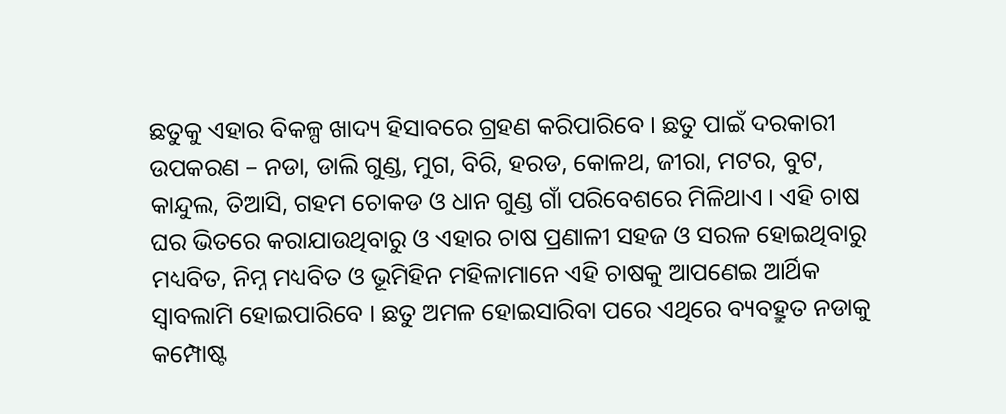ଛତୁକୁ ଏହାର ବିକଳ୍ପ ଖାଦ୍ୟ ହିସାବରେ ଗ୍ରହଣ କରିପାରିବେ । ଛତୁ ପାଇଁ ଦରକାରୀ ଉପକରଣ – ନଡା, ଡାଲି ଗୁଣ୍ଡ, ମୁଗ, ବିରି, ହରଡ, କୋଳଥ, ଜୀରା, ମଟର, ବୁଟ, କାନ୍ଦୁଲ, ତିଆସି, ଗହମ ଚୋକଡ ଓ ଧାନ ଗୁଣ୍ଡ ଗାଁ ପରିବେଶରେ ମିଳିଥାଏ । ଏହି ଚାଷ ଘର ଭିତରେ କରାଯାଉଥିବାରୁ ଓ ଏହାର ଚାଷ ପ୍ରଣାଳୀ ସହଜ ଓ ସରଳ ହୋଇଥିବାରୁ ମଧ୍ୟବିତ, ନିମ୍ନ ମଧ୍ୟବିତ ଓ ଭୂମିହିନ ମହିଳାମାନେ ଏହି ଚାଷକୁ ଆପଣେଇ ଆର୍ଥିକ ସ୍ଵାବଲାମି ହୋଇପାରିବେ । ଛତୁ ଅମଳ ହୋଇସାରିବା ପରେ ଏଥିରେ ବ୍ୟବହ୍ରୁତ ନଡାକୁ କମ୍ପୋଷ୍ଟ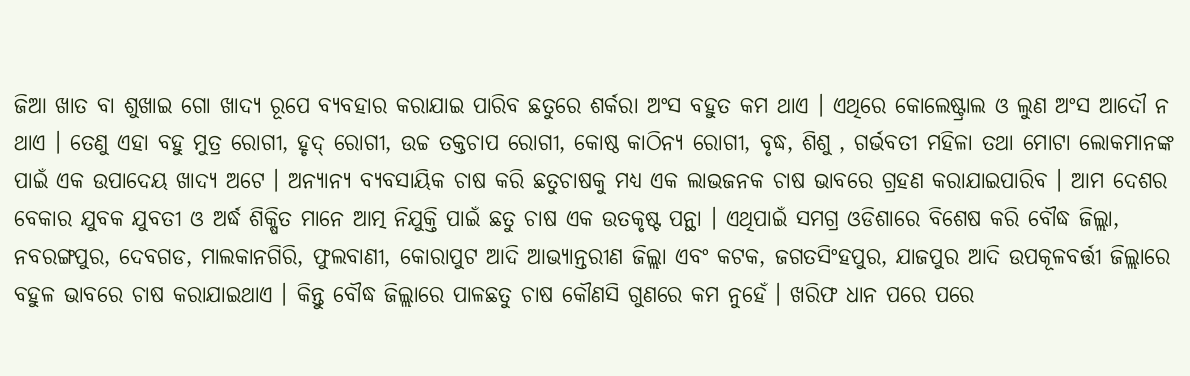ଜିଆ ଖାତ ବା ଶୁଖାଇ ଗୋ ଖାଦ୍ୟ ରୂପେ ବ୍ୟବହାର କରାଯାଇ ପାରିବ ଛତୁରେ ଶର୍କରା ଅଂସ ବହୁତ କମ ଥାଏ । ଏଥିରେ କୋଲେଷ୍ଟ୍ରାଲ ଓ ଲୁଣ ଅଂସ ଆଦୌ ନ ଥାଏ । ତେଣୁ ଏହା ବହୁ ମୁତ୍ର ରୋଗୀ, ହୃଦ୍ ରୋଗୀ, ଉଚ୍ଚ ତକ୍ତଚାପ ରୋଗୀ, କୋଷ୍ଠ କାଠିନ୍ୟ ରୋଗୀ, ବୃଦ୍ଧ, ଶିଶୁ , ଗର୍ଭବତୀ ମହିଳା ତଥା ମୋଟା ଲୋକମାନଙ୍କ ପାଇଁ ଏକ ଉପାଦେୟ ଖାଦ୍ୟ ଅଟେ । ଅନ୍ୟାନ୍ୟ ବ୍ୟବସାୟିକ ଚାଷ କରି ଛତୁଚାଷକୁ ମଧ୍ୟ ଏକ ଲାଭଜନକ ଚାଷ ଭାବରେ ଗ୍ରହଣ କରାଯାଇପାରିବ । ଆମ ଦେଶର ବେକାର ଯୁବକ ଯୁବତୀ ଓ ଅର୍ଦ୍ଧ ଶିକ୍ଷିତ ମାନେ ଆତ୍ମ ନିଯୁକ୍ତି ପାଇଁ ଛତୁ ଚାଷ ଏକ ଉତକୃଷ୍ଟ ପନ୍ଥା । ଏଥିପାଇଁ ସମଗ୍ର ଓଡିଶାରେ ବିଶେଷ କରି ବୌଦ୍ଧ ଜିଲ୍ଲା, ନବରଙ୍ଗପୁର, ଦେବଗଡ, ମାଲକାନଗିରି, ଫୁଲବାଣୀ, କୋରାପୁଟ ଆଦି ଆଭ୍ୟାନ୍ତରୀଣ ଜିଲ୍ଲା ଏବଂ କଟକ, ଜଗତସିଂହପୁର, ଯାଜପୁର ଆଦି ଉପକୂଳବର୍ତ୍ତୀ ଜିଲ୍ଲାରେ ବହୁଳ ଭାବରେ ଚାଷ କରାଯାଇଥାଏ । କିନ୍ତୁ ବୌଦ୍ଧ ଜିଲ୍ଲାରେ ପାଳଛତୁ ଚାଷ କୌଣସି ଗୁଣରେ କମ ନୁହେଁ । ଖରିଫ ଧାନ ପରେ ପରେ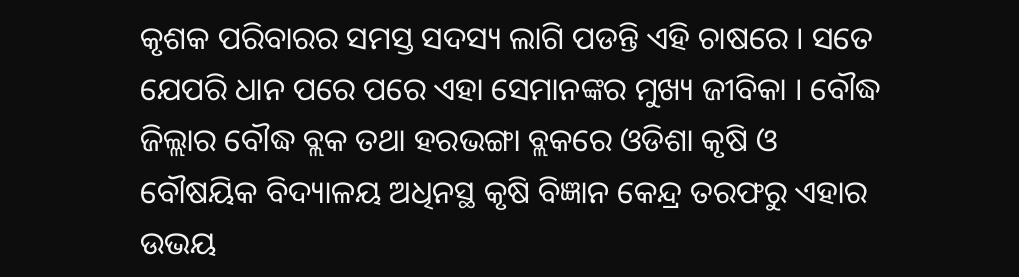କୃଶକ ପରିବାରର ସମସ୍ତ ସଦସ୍ୟ ଲାଗି ପଡନ୍ତି ଏହି ଚାଷରେ । ସତେ ଯେପରି ଧାନ ପରେ ପରେ ଏହା ସେମାନଙ୍କର ମୁଖ୍ୟ ଜୀବିକା । ବୌଦ୍ଧ ଜିଲ୍ଲାର ବୌଦ୍ଧ ବ୍ଲକ ତଥା ହରଭଙ୍ଗା ବ୍ଲକରେ ଓଡିଶା କୃଷି ଓ ବୌଷୟିକ ବିଦ୍ୟାଳୟ ଅଧିନସ୍ଥ କୃଷି ବିଜ୍ଞାନ କେନ୍ଦ୍ର ତରଫରୁ ଏହାର ଉଭୟ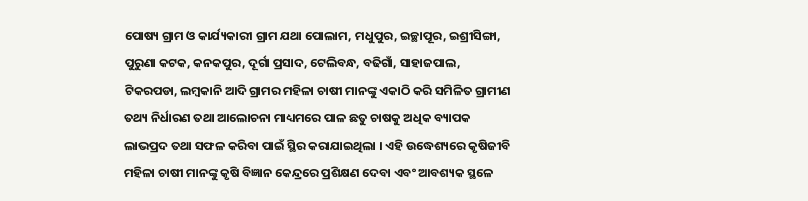ପୋଷ୍ୟ ଗ୍ରାମ ଓ କାର୍ଯ୍ୟକାରୀ ଗ୍ରାମ ଯଥା ପୋଲାମ, ମଧୁପୁର, ଇଚ୍ଛାପୂର, ଇଶ୍ରୀସିଙ୍ଗା, ପୁରୁଣା କଟକ, କନକପୁର, ଦୂର୍ଗା ପ୍ରସାଦ, ଟେଲିବନ୍ଧ, ବଢିଗାଁ, ସାହାଜପାଲ, ଟିକରପଡା, ଲମ୍ବକାନି ଆଦି ଗ୍ରାମର ମହିଳା ଚାଷୀ ମାନଙ୍କୁ ଏକାଠି କରି ସମିଳିତ ଗ୍ରାମୀଣ ତଥ୍ୟ ନିର୍ଧାରଣ ତଥା ଆଲୋଚନା ମାଧ୍ୟମରେ ପାଳ ଛତୁ ଚାଷକୁ ଅଧିକ ବ୍ୟାପକ ଲାଭପ୍ରଦ ତଥା ସଫଳ କରିବା ପାଇଁ ସ୍ଥିର କରାଯାଇଥିଲା । ଏହି ଉଦ୍ଧେଶ୍ୟରେ କୃଷିଜୀବି ମହିଳା ଚାଷୀ ମାନଙ୍କୁ କୃଷି ବିଜ୍ଞାନ କେନ୍ଦ୍ରରେ ପ୍ରଶିକ୍ଷଣ ଦେବା ଏବଂ ଆବଶ୍ୟକ ସ୍ଥଳେ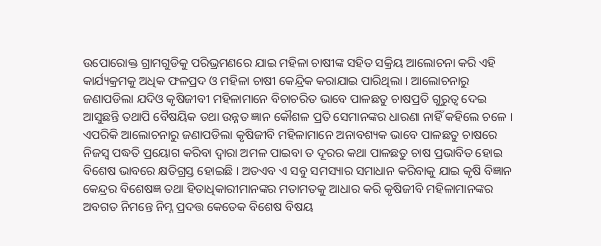ଉପୋରୋକ୍ତ ଗ୍ରାମଗୁଡିକୁ ପରିଭ୍ରମଣରେ ଯାଇ ମହିଳା ଚାଷୀଙ୍କ ସହିତ ସକ୍ରିୟ ଆଲୋଚନା କରି ଏହି କାର୍ଯ୍ୟକ୍ରମକୁ ଅଧିକ ଫଳପ୍ରଦ ଓ ମହିଳା ଚାଷୀ କେନ୍ଦ୍ରିକ କରାଯାଇ ପାରିଥିଲା । ଆଲୋଚନାରୁ ଜଣାପଡିଲା ଯଦିଓ କୃଷିଜୀବୀ ମହିଳାମାନେ ବିଚାଚରିତ ଭାବେ ପାଳଛତୁ ଚାଷପ୍ରତି ଗୁରୁତ୍ଵ ଦେଇ ଆସୁଛନ୍ତି ତଥାପି ବୈଷୟିକ ତଥା ଉନ୍ନତ ଜ୍ଞାନ କୌଶଳ ପ୍ରତି ସେମାନଙ୍କର ଧାରଣା ନାହିଁ କହିଲେ ଚଳେ । ଏପରିକି ଆଲୋଚନାରୁ ଜଣାପଡିଲା କୃଷିଜୀବି ମହିଳାମାନେ ଅନାବଶ୍ୟକ ଭାବେ ପାଳଛତୁ ଚାଷରେ ନିଜସ୍ଵ ପଦ୍ଧତି ପ୍ରୟୋଗ କରିବା ଦ୍ଵାରା ଅମଳ ପାଇବା ତ ଦୂରର କଥା ପାଳଛତୁ ଚାଷ ପ୍ରଭାବିତ ହୋଇ ବିଶେଷ ଭାବରେ କ୍ଷତିଗ୍ରସ୍ତ ହୋଇଛି । ଅତଏବ ଏ ସବୁ ସମସ୍ୟାର ସମାଧାନ କରିବାକୁ ଯାଇ କୃଷି ବିଜ୍ଞାନ କେନ୍ଦ୍ରର ବିଶେଷଜ୍ଞ ତଥା ହିତାଧିକାରୀମାନଙ୍କର ମତାମତକୁ ଆଧାର କରି କୃଷିଜୀବି ମହିଳାମାନଙ୍କର ଅବଗତ ନିମନ୍ତେ ନିମ୍ନ ପ୍ରଦତ୍ତ କେତେକ ବିଶେଷ ବିଷୟ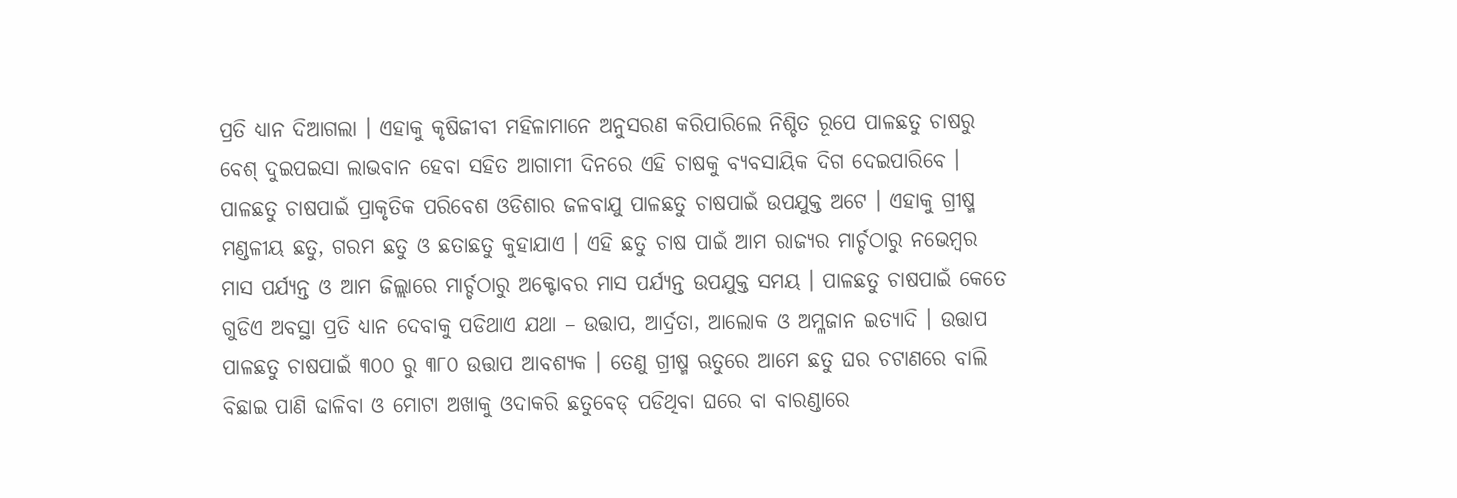ପ୍ରତି ଧ୍ୟାନ ଦିଆଗଲା । ଏହାକୁ କୃଷିଜୀବୀ ମହିଳାମାନେ ଅନୁସରଣ କରିପାରିଲେ ନିଶ୍ଚିତ ରୂପେ ପାଳଛତୁ ଚାଷରୁ ବେଶ୍ ଦୁଇପଇସା ଲାଭବାନ ହେବା ସହିତ ଆଗାମୀ ଦିନରେ ଏହି ଚାଷକୁ ବ୍ୟବସାୟିକ ଦିଗ ଦେଇପାରିବେ । ପାଳଛତୁ ଚାଷପାଇଁ ପ୍ରାକୃତିକ ପରିବେଶ ଓଡିଶାର ଜଳବାଯୁ ପାଳଛତୁ ଚାଷପାଇଁ ଉପଯୁକ୍ତ ଅଟେ । ଏହାକୁ ଗ୍ରୀଷ୍ମ ମଣ୍ଡଳୀୟ ଛତୁ, ଗରମ ଛତୁ ଓ ଛତାଛତୁ କୁହାଯାଏ । ଏହି ଛତୁ ଚାଷ ପାଇଁ ଆମ ରାଜ୍ୟର ମାର୍ଚ୍ଚଠାରୁ ନଭେମ୍ବର ମାସ ପର୍ଯ୍ୟନ୍ତ ଓ ଆମ ଜିଲ୍ଲାରେ ମାର୍ଚ୍ଚଠାରୁ ଅକ୍ଟୋବର ମାସ ପର୍ଯ୍ୟନ୍ତ ଉପଯୁକ୍ତ ସମୟ । ପାଳଛତୁ ଚାଷପାଇଁ କେତେ ଗୁଡିଏ ଅବସ୍ଥା ପ୍ରତି ଧ୍ୟାନ ଦେବାକୁ ପଡିଥାଏ ଯଥା – ଉତ୍ତାପ, ଆର୍ଦ୍ରତା, ଆଲୋକ ଓ ଅମ୍ଳଜାନ ଇତ୍ୟାଦି । ଉତ୍ତାପ ପାଳଛତୁ ଚାଷପାଇଁ ୩୦୦ ରୁ ୩୮୦ ଉତ୍ତାପ ଆବଶ୍ୟକ । ତେଣୁ ଗ୍ରୀଷ୍ମ ଋତୁରେ ଆମେ ଛତୁ ଘର ଚଟାଣରେ ବାଲି ବିଛାଇ ପାଣି ଢାଳିବା ଓ ମୋଟା ଅଖାକୁ ଓଦାକରି ଛତୁବେଡ୍ ପଡିଥିବା ଘରେ ବା ବାରଣ୍ଡାରେ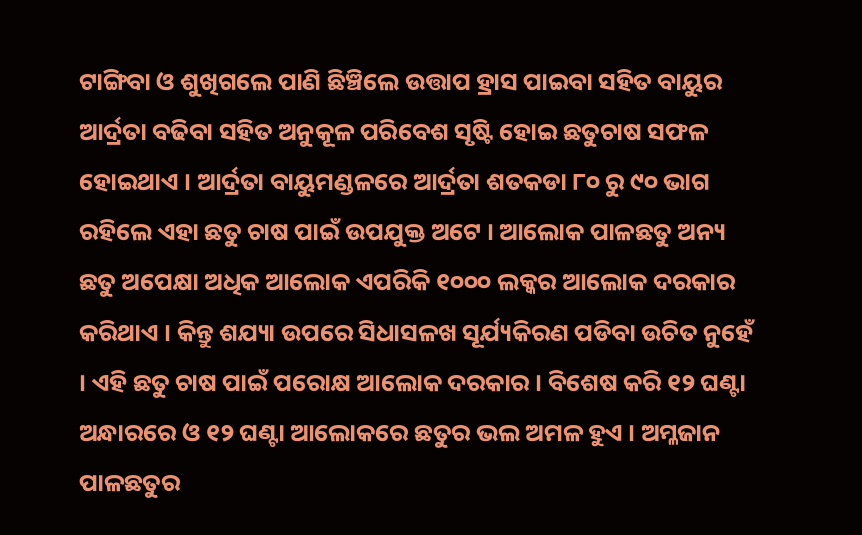ଟାଙ୍ଗିବା ଓ ଶୁଖିଗଲେ ପାଣି ଛିଞ୍ଚିଲେ ଉତ୍ତାପ ହ୍ରାସ ପାଇବା ସହିତ ବାୟୁର ଆର୍ଦ୍ରତା ବଢିବା ସହିତ ଅନୁକୂଳ ପରିବେଶ ସୃଷ୍ଟି ହୋଇ ଛତୁଚାଷ ସଫଳ ହୋଇଥାଏ । ଆର୍ଦ୍ରତା ବାୟୁମଣ୍ଡଳରେ ଆର୍ଦ୍ରତା ଶତକଡା ୮୦ ରୁ ୯୦ ଭାଗ ରହିଲେ ଏହା ଛତୁ ଚାଷ ପାଇଁ ଉପଯୁକ୍ତ ଅଟେ । ଆଲୋକ ପାଳଛତୁ ଅନ୍ୟ ଛତୁ ଅପେକ୍ଷା ଅଧିକ ଆଲୋକ ଏପରିକି ୧୦୦୦ ଲକ୍କର ଆଲୋକ ଦରକାର କରିଥାଏ । କିନ୍ତୁ ଶଯ୍ୟା ଉପରେ ସିଧାସଳଖ ସୂର୍ଯ୍ୟକିରଣ ପଡିବା ଉଚିତ ନୁହେଁ । ଏହି ଛତୁ ଚାଷ ପାଇଁ ପରୋକ୍ଷ ଆଲୋକ ଦରକାର । ବିଶେଷ କରି ୧୨ ଘଣ୍ଟା ଅନ୍ଧାରରେ ଓ ୧୨ ଘଣ୍ଟା ଆଲୋକରେ ଛତୁର ଭଲ ଅମଳ ହୁଏ । ଅମ୍ଳଜାନ ପାଳଛତୁର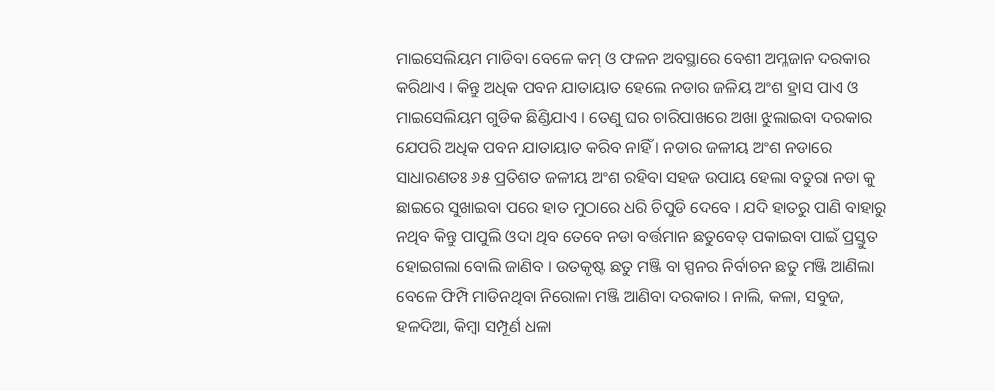ମାଇସେଲିୟମ ମାଡିବା ବେଳେ କମ୍ ଓ ଫଳନ ଅବସ୍ଥାରେ ବେଶୀ ଅମ୍ଳଜାନ ଦରକାର କରିଥାଏ । କିନ୍ତୁ ଅଧିକ ପବନ ଯାତାୟାତ ହେଲେ ନଡାର ଜଳିୟ ଅଂଶ ହ୍ରାସ ପାଏ ଓ ମାଇସେଲିୟମ ଗୁଡିକ ଛିଣ୍ଡିଯାଏ । ତେଣୁ ଘର ଚାରିପାଖରେ ଅଖା ଝୁଲାଇବା ଦରକାର ଯେପରି ଅଧିକ ପବନ ଯାତାୟାତ କରିବ ନାହିଁ । ନଡାର ଜଳୀୟ ଅଂଶ ନଡାରେ ସାଧାରଣତଃ ୬୫ ପ୍ରତିଶତ ଜଳୀୟ ଅଂଶ ରହିବା ସହଜ ଉପାୟ ହେଲା ବତୁରା ନଡା କୁ ଛାଇରେ ସୁଖାଇବା ପରେ ହାତ ମୁଠାରେ ଧରି ଚିପୁଡି ଦେବେ । ଯଦି ହାତରୁ ପାଣି ବାହାରୁ ନଥିବ କିନ୍ତୁ ପାପୁଲି ଓଦା ଥିବ ତେବେ ନଡା ବର୍ତ୍ତମାନ ଛତୁବେଡ୍ ପକାଇବା ପାଇଁ ପ୍ରସ୍ତୁତ ହୋଇଗଲା ବୋଲି ଜାଣିବ । ଉତକୃଷ୍ଟ ଛତୁ ମଞ୍ଜି ବା ସ୍ପନର ନିର୍ବାଚନ ଛତୁ ମଞ୍ଜି ଆଣିଲା ବେଳେ ଫିମ୍ପି ମାଡିନଥିବା ନିରୋଳା ମଞ୍ଜି ଆଣିବା ଦରକାର । ନାଲି, କଳା, ସବୁଜ, ହଳଦିଆ, କିମ୍ବା ସମ୍ପୂର୍ଣ ଧଳା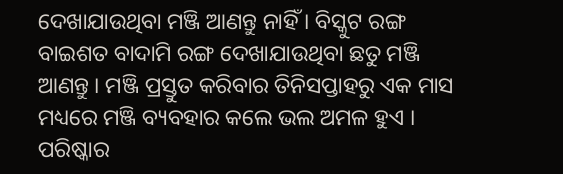ଦେଖାଯାଉଥିବା ମଞ୍ଜି ଆଣନ୍ତୁ ନାହିଁ । ବିସ୍କୁଟ ରଙ୍ଗ ବାଇଶତ ବାଦାମି ରଙ୍ଗ ଦେଖାଯାଉଥିବା ଛତୁ ମଞ୍ଜି ଆଣନ୍ତୁ । ମଞ୍ଜି ପ୍ରସ୍ତୁତ କରିବାର ତିନିସପ୍ତାହରୁ ଏକ ମାସ ମଧ୍ୟରେ ମଞ୍ଜି ବ୍ୟବହାର କଲେ ଭଲ ଅମଳ ହୁଏ । ପରିଷ୍କାର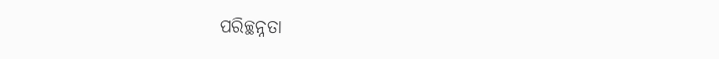ପରିଚ୍ଛନ୍ନତା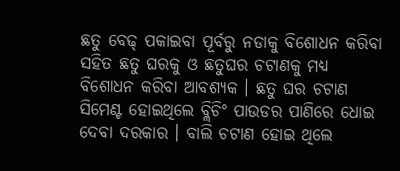ଛତୁ ବେଢ୍ ପକାଇବା ପୂର୍ବରୁ ନଡାକୁ ବିଶୋଧନ କରିବା ସହିତ ଛତୁ ଘରକୁ ଓ ଛତୁଘର ଚଟାଣକୁ ମଧ୍ୟ ବିଶୋଧନ କରିବା ଆବଶ୍ୟକ । ଛତୁ ଘର ଚଟାଣ ସିମେଣ୍ଟ ହୋଇଥିଲେ ବ୍ଲିଚିଂ ପାଉଡର ପାଣିରେ ଧୋଇ ଦେବା ଦରକାର । ବାଲି ଚଟାଣ ହୋଇ ଥିଲେ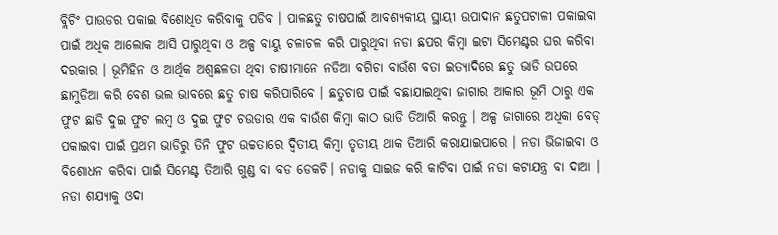ବ୍ଲିଚିଂ ପାଉଡର ପକାଇ ବିଶୋଧିତ କରିବାକୁ ପଡିବ । ପାଳଛତୁ ଚାଷପାଇଁ ଆବଶ୍ୟକୀୟ ସ୍ଥାୟୀ ଉପାଦାନ ଛତୁପଟାଳୀ ପକାଇବା ପାଇଁ ଅଧିକ ଆଲୋକ ଆସି ପାରୁଥିବା ଓ ଅଳ୍ପ ବାୟୁ ଚଳାଚଳ କରି ପାରୁଥିବା ନଡା ଛପର କିମ୍ବା ଇଟା ସିମେଣ୍ଟର ଘର କରିବା ଦରକାର । ଭୂମିହିନ ଓ ଆର୍ଥିକ ଅଶ୍ଵଛଳତା ଥିବା ଚାଷୀମାନେ ନଡିଆ ବଗିଚା ବାଉଁଶ ବତା ଇତ୍ୟାଦିରେ ଛତୁ ଭାଡି ଉପରେ ଛାମୁଡିଆ କରି ବେଶ ଭଲ ଭାବରେ ଛତୁ ଚାଷ କରିପାରିବେ । ଛତୁଚାଷ ପାଇଁ ବଛାଯାଇଥିବା ଜାଗାର ଆକାର ଭୂମି ଠାରୁ ଏକ ଫୁଟ ଛାଡି ଦୁଇ ଫୁଟ ଲମ୍ବ ଓ ଦୁଇ ଫୁଟ ଚଉଡାର ଏକ ବାଉଁଶ କିମ୍ବା କାଠ ଭାଡି ତିଆରି କରନ୍ତୁ । ଅଳ୍ପ ଜାଗାରେ ଅଧିକା ବେଡ୍ ପକାଇବା ପାଇଁ ପ୍ରଥମ ଭାଡିରୁ ତିନି ଫୁଟ ଉଚ୍ଚତାରେ ଦ୍ଵିତୀୟ କିମ୍ବା ତୃତୀୟ ଥାକ ତିଆରି କରାଯାଇପାରେ । ନଡା ଭିଜାଇବା ଓ ବିଶୋଧନ କରିବା ପାଇଁ ସିମେଣ୍ଟ ତିଆରି ଗୁଣ୍ଡ ବା ବଡ ଡେକଚି। ନଡାକୁ ସାଇଜ କରି କାଟିବା ପାଇଁ ନଡା କଟାଯନ୍ତ୍ର ବା ଦାଆ । ନଡା ଶଯ୍ୟାକୁ ଓଦା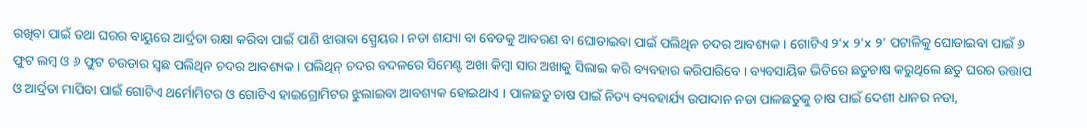ରଖିବା ପାଇଁ ତଥା ଘରର ବାୟୁରେ ଆର୍ଦ୍ରତା ରକ୍ଷା କରିବା ପାଇଁ ପାଣି ଝାରାବା ସ୍ପ୍ରେୟର । ନଡା ଶଯ୍ୟା ବା ବେଡକୁ ଆବରଣ ବା ଘୋଡାଇବା ପାଇଁ ପଲିଥିନ ଚଦର ଆବଶ୍ୟକ । ଗୋଟିଏ ୨'x ୨'x ୨' ପଟାଳିକୁ ଘୋଡାଇବା ପାଇଁ ୬ ଫୁଟ ଲମ୍ବ ଓ ୬ ଫୁଟ ଚଉଡାର ସ୍ଵଛ ପଲିଥିନ ଚଦର ଆବଶ୍ୟକ । ପଲିଥିନ୍ ଚଦର ବଦଳରେ ସିମେଣ୍ଟ ଅଖା କିମ୍ବା ସାର ଅଖାକୁ ସିଲାଇ କରି ବ୍ୟବହାର କରିପାରିବେ । ବ୍ୟବସାୟିକ ଭିତିରେ ଛତୁଚାଷ କରୁଥିଲେ ଛତୁ ଘରର ଉତ୍ତାପ ଓ ଆର୍ଦ୍ରତା ମାପିବା ପାଇଁ ଗୋଟିଏ ଥର୍ମୋମିଟର ଓ ଗୋଟିଏ ହାଇଗ୍ରୋମିଟର ଝୁଲାଇବା ଆବଶ୍ୟକ ହୋଇଥାଏ । ପାଳଛତୁ ଚାଷ ପାଇଁ ନିତ୍ୟ ବ୍ୟବହାର୍ଯ୍ୟ ଉପାଦାନ ନଡା ପାଳଛତୁକୁ ଚାଷ ପାଇଁ ଦେଶୀ ଧାନର ନଡା,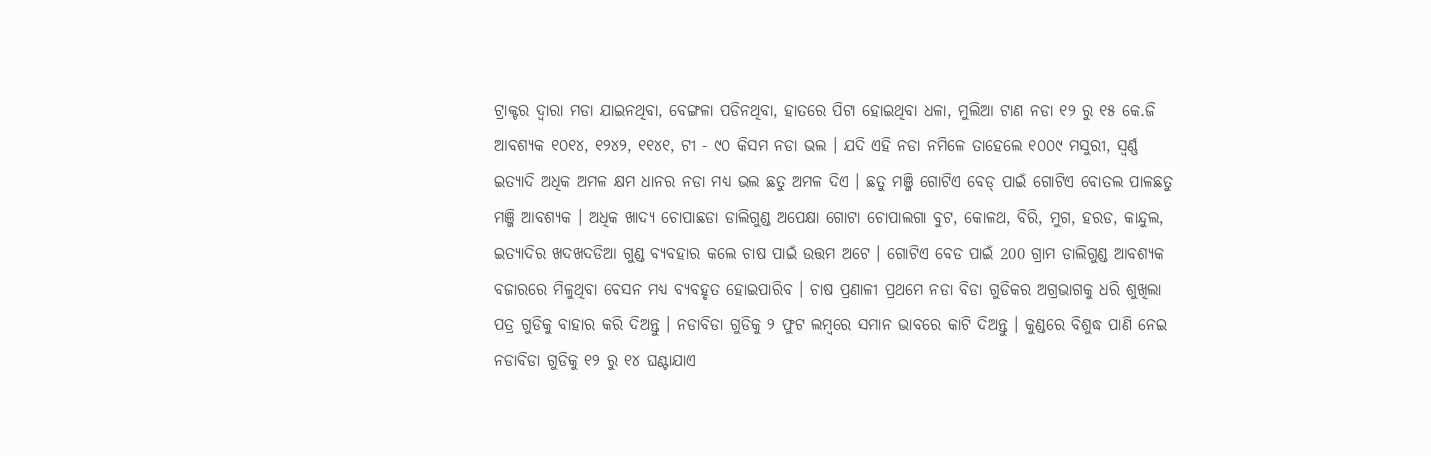ଟ୍ରାକ୍ଟର ଦ୍ଵାରା ମଡା ଯାଇନଥିବା, ବେଙ୍ଗଳା ପଡିନଥିବା, ହାତରେ ପିଟା ହୋଇଥିବା ଧଳା, ମୁଲିଆ ଟାଣ ନଡା ୧୨ ରୁ ୧୫ କେ.ଜି ଆବଶ୍ୟକ ୧୦୧୪, ୧୨୪୨, ୧୧୪୧, ଟୀ - ୯୦ କିସମ ନଡା ଭଲ । ଯଦି ଏହି ନଡା ନମିଳେ ତାହେଲେ ୧୦୦୯ ମସୁରୀ, ସ୍ଵର୍ଣ୍ଣ ଇତ୍ୟାଦି ଅଧିକ ଅମଳ କ୍ଷମ ଧାନର ନଡା ମଧ୍ୟ ଭଲ ଛତୁ ଅମଳ ଦିଏ । ଛତୁ ମଞ୍ଜି ଗୋଟିଏ ବେଡ୍ ପାଇଁ ଗୋଟିଏ ବୋତଲ ପାଳଛତୁ ମଞ୍ଜି ଆବଶ୍ୟକ । ଅଧିକ ଖାଦ୍ୟ ଚୋପାଛଡା ଡାଲିଗୁଣ୍ଡ ଅପେକ୍ଷା ଗୋଟା ଚୋପାଲଗା ବୁଟ, କୋଳଥ, ବିରି, ମୁଗ, ହରଡ, କାନ୍ଦୁଲ, ଇତ୍ୟାଦିର ଖଦଖଦଡିଆ ଗୁଣ୍ଡ ବ୍ୟବହାର କଲେ ଚାଷ ପାଇଁ ଉତ୍ତମ ଅଟେ । ଗୋଟିଏ ବେଡ ପାଇଁ 200 ଗ୍ରାମ ଡାଲିଗୁଣ୍ଡ ଆବଶ୍ୟକ ବଜାରରେ ମିଳୁଥିବା ବେସନ ମଧ୍ୟ ବ୍ୟବହୃତ ହୋଇପାରିବ । ଚାଷ ପ୍ରଣାଳୀ ପ୍ରଥମେ ନଡା ବିଡା ଗୁଡିକର ଅଗ୍ରଭାଗକୁ ଧରି ଶୁଖିଲା ପତ୍ର ଗୁଡିକୁ ବାହାର କରି ଦିଅନ୍ତୁ । ନଡାବିଡା ଗୁଡିକୁ ୨ ଫୁଟ ଲମ୍ବରେ ସମାନ ଭାବରେ କାଟି ଦିଅନ୍ତୁ । କୁଣ୍ଡରେ ବିଶୁଦ୍ଧ ପାଣି ନେଇ ନଡାବିଡା ଗୁଡିକୁ ୧୨ ରୁ ୧୪ ଘଣ୍ଟାଯାଏ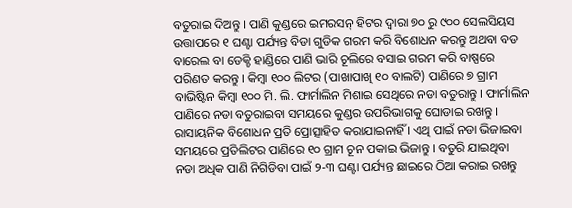ବତୁରାଇ ଦିଅନ୍ତୁ । ପାଣି କୁଣ୍ଡରେ ଇମରସନ୍ ହିଟର ଦ୍ଵାରା ୭୦ ରୁ ୯୦୦ ସେଲସିୟସ ଉତ୍ତାପରେ ୧ ଘଣ୍ଟା ପର୍ଯ୍ୟନ୍ତ ବିଡା ଗୁଡିକ ଗରମ କରି ବିଶୋଧନ କରନ୍ତୁ ଅଥବା ବଡ ବାରେଲ ବା ଡେକ୍ଚି ହାଣ୍ଡିରେ ପାଣି ଭାରି ଚୂଲିରେ ବସାଇ ଗରମ କରି ବାଷ୍ପରେ ପରିଣତ କରନ୍ତୁ । କିମ୍ବା ୧୦୦ ଲିଟର (ପାଖାପାଖି ୧୦ ବାଲଟି) ପାଣିରେ ୭ ଗ୍ରାମ ବାଭିଷ୍ଟିନ କିମ୍ବା ୧୦୦ ମି. ଲି. ଫାର୍ମାଲିନ ମିଶାଇ ସେଥିରେ ନଡା ବତୁରାନ୍ତୁ । ଫାର୍ମାଲିନ ପାଣିରେ ନଡା ବତୁରାଇବା ସମୟରେ କୁଣ୍ଡର ଉପରିଭାଗକୁ ଘୋଡାଇ ରଖନ୍ତୁ । ରାସାୟନିକ ବିଶୋଧନ ପ୍ରତି ପ୍ରୋତ୍ସାହିତ କରାଯାଇନାହିଁ । ଏଥି ପାଇଁ ନଡା ଭିଜାଇବା ସମୟରେ ପ୍ରତିଲିଟର ପାଣିରେ ୧୦ ଗ୍ରାମ ଚୂନ ପକାଇ ଭିଜାନ୍ତୁ । ବତୁରି ଯାଇଥିବା ନଡା ଅଧିକ ପାଣି ନିଗିଡିବା ପାଇଁ ୨-୩ ଘଣ୍ଟା ପର୍ଯ୍ୟନ୍ତ ଛାଇରେ ଠିଆ କରାଇ ରଖନ୍ତୁ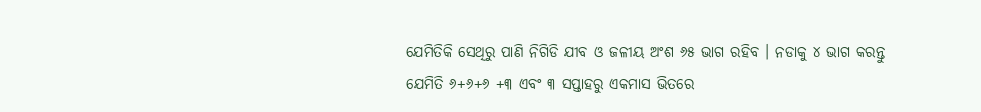ଯେମିତିକି ସେଥିରୁ ପାଣି ନିଗିଡି ଯୀବ ଓ ଜଳୀୟ ଅଂଶ ୬୫ ଭାଗ ରହିବ । ନଡାକୁ ୪ ଭାଗ କରନ୍ତୁ ଯେମିତି ୬+୬+୬ +୩ ଏବଂ ୩ ସପ୍ତାହରୁ ଏକମାସ ଭିତରେ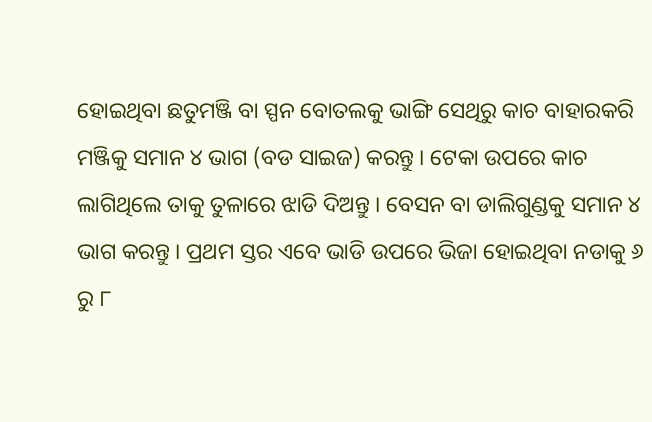ହୋଇଥିବା ଛତୁମଞ୍ଜି ବା ସ୍ପନ ବୋତଲକୁ ଭାଙ୍ଗି ସେଥିରୁ କାଚ ବାହାରକରି ମଞ୍ଜିକୁ ସମାନ ୪ ଭାଗ (ବଡ ସାଇଜ) କରନ୍ତୁ । ଟେକା ଉପରେ କାଚ ଲାଗିଥିଲେ ତାକୁ ତୁଳାରେ ଝାଡି ଦିଅନ୍ତୁ । ବେସନ ବା ଡାଲିଗୁଣ୍ଡକୁ ସମାନ ୪ ଭାଗ କରନ୍ତୁ । ପ୍ରଥମ ସ୍ତର ଏବେ ଭାଡି ଉପରେ ଭିଜା ହୋଇଥିବା ନଡାକୁ ୬ ରୁ ୮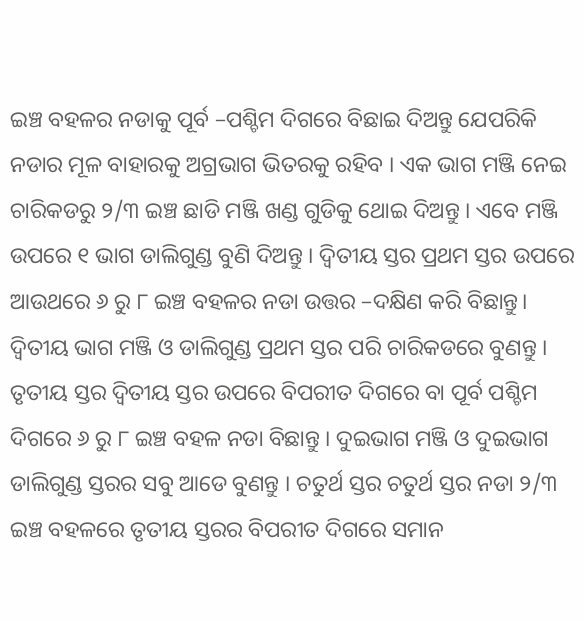ଇଞ୍ଚ ବହଳର ନଡାକୁ ପୂର୍ବ –ପଶ୍ଚିମ ଦିଗରେ ବିଛାଇ ଦିଅନ୍ତୁ ଯେପରିକି ନଡାର ମୂଳ ବାହାରକୁ ଅଗ୍ରଭାଗ ଭିତରକୁ ରହିବ । ଏକ ଭାଗ ମଞ୍ଜି ନେଇ ଚାରିକଡରୁ ୨/୩ ଇଞ୍ଚ ଛାଡି ମଞ୍ଜି ଖଣ୍ଡ ଗୁଡିକୁ ଥୋଇ ଦିଅନ୍ତୁ । ଏବେ ମଞ୍ଜି ଉପରେ ୧ ଭାଗ ଡାଲିଗୁଣ୍ଡ ବୁଣି ଦିଅନ୍ତୁ । ଦ୍ଵିତୀୟ ସ୍ତର ପ୍ରଥମ ସ୍ତର ଉପରେ ଆଉଥରେ ୬ ରୁ ୮ ଇଞ୍ଚ ବହଳର ନଡା ଉତ୍ତର –ଦକ୍ଷିଣ କରି ବିଛାନ୍ତୁ। ଦ୍ଵିତୀୟ ଭାଗ ମଞ୍ଜି ଓ ଡାଲିଗୁଣ୍ଡ ପ୍ରଥମ ସ୍ତର ପରି ଚାରିକଡରେ ବୁଣନ୍ତୁ । ତୃତୀୟ ସ୍ତର ଦ୍ଵିତୀୟ ସ୍ତର ଉପରେ ବିପରୀତ ଦିଗରେ ବା ପୂର୍ବ ପଶ୍ଚିମ ଦିଗରେ ୬ ରୁ ୮ ଇଞ୍ଚ ବହଳ ନଡା ବିଛାନ୍ତୁ । ଦୁଇଭାଗ ମଞ୍ଜି ଓ ଦୁଇଭାଗ ଡାଲିଗୁଣ୍ଡ ସ୍ତରର ସବୁ ଆଡେ ବୁଣନ୍ତୁ । ଚତୁର୍ଥ ସ୍ତର ଚତୁର୍ଥ ସ୍ତର ନଡା ୨/୩ ଇଞ୍ଚ ବହଳରେ ତୃତୀୟ ସ୍ତରର ବିପରୀତ ଦିଗରେ ସମାନ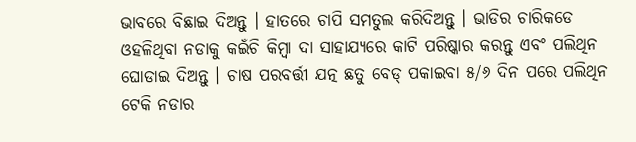ଭାବରେ ବିଛାଇ ଦିଅନ୍ତୁ । ହାତରେ ଚାପି ସମତୁଲ କରିଦିଅନ୍ତୁ । ଭାଡିର ଚାରିକଡେ ଓହଳିଥିବା ନଡାକୁ କଇଁଚି କିମ୍ବା ଦା ସାହାଯ୍ୟରେ କାଟି ପରିଷ୍କାର କରନ୍ତୁ ଏବଂ ପଲିଥିନ ଘୋଡାଇ ଦିଅନ୍ତୁ । ଚାଷ ପରବର୍ତ୍ତୀ ଯତ୍ନ ଛତୁ ବେଡ୍ ପକାଇବା ୫/୬ ଦିନ ପରେ ପଲିଥିନ ଟେକି ନଡାର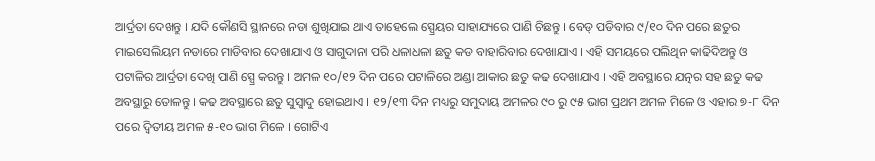ଆର୍ଦ୍ରତା ଦେଖନ୍ତୁ । ଯଦି କୌଣସି ସ୍ଥାନରେ ନଡା ଶୁଖିଯାଇ ଥାଏ ତାହେଲେ ସ୍ପ୍ରେୟର ସାହାଯ୍ୟରେ ପାଣି ଚିଛନ୍ତୁ । ବେଡ୍ ପଡିବାର ୯/୧୦ ଦିନ ପରେ ଛତୁର ମାଇସେଲିୟମ ନଡାରେ ମାଡିବାର ଦେଖାଯାଏ ଓ ସାଗୁଦାନା ପରି ଧଳାଧଳା ଛତୁ କଡ ବାହାରିବାର ଦେଖାଯାଏ । ଏହି ସମୟରେ ପଲିଥିନ କାଢିଦିଅନ୍ତୁ ଓ ପଟାଳିର ଆର୍ଦ୍ରତା ଦେଖି ପାଣି ସ୍ପ୍ରେ କରନ୍ତୁ । ଅମଳ ୧୦/୧୨ ଦିନ ପରେ ପଟାଳିରେ ଅଣ୍ଡା ଆକାର ଛତୁ କଢ ଦେଖାଯାଏ । ଏହି ଅବସ୍ଥାରେ ଯତ୍ନର ସହ ଛତୁ କଢ ଅବସ୍ଥାରୁ ତୋଳନ୍ତୁ । କଢ ଅବସ୍ଥାରେ ଛତୁ ସୁସ୍ଵାଦୁ ହୋଇଥାଏ । ୧୨/୧୩ ଦିନ ମଧ୍ୟରୁ ସମୁଦାୟ ଅମଳର ୯୦ ରୁ ୯୫ ଭାଗ ପ୍ରଥମ ଅମଳ ମିଳେ ଓ ଏହାର ୭-୮ ଦିନ ପରେ ଦ୍ଵିତୀୟ ଅମଳ ୫-୧୦ ଭାଗ ମିଳେ । ଗୋଟିଏ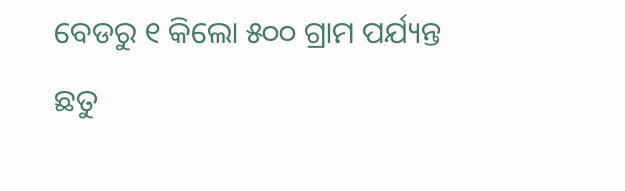ବେଡରୁ ୧ କିଲୋ ୫୦୦ ଗ୍ରାମ ପର୍ଯ୍ୟନ୍ତ ଛତୁ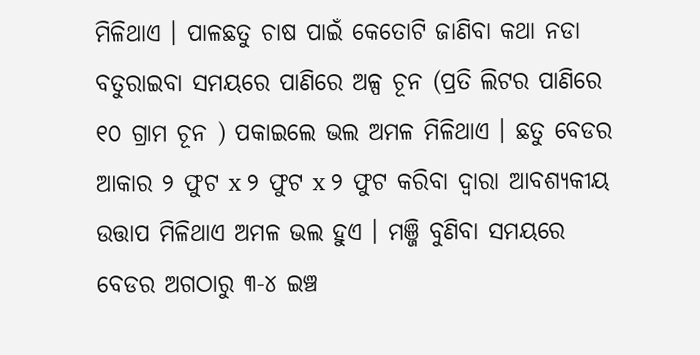ମିଳିଥାଏ । ପାଳଛତୁ ଚାଷ ପାଇଁ କେତୋଟି ଜାଣିବା କଥା ନଡା ବତୁରାଇବା ସମୟରେ ପାଣିରେ ଅଳ୍ପ ଚୂନ (ପ୍ରତି ଲିଟର ପାଣିରେ ୧୦ ଗ୍ରାମ ଚୂନ ) ପକାଇଲେ ଭଲ ଅମଳ ମିଳିଥାଏ । ଛତୁ ବେଡର ଆକାର ୨ ଫୁଟ x ୨ ଫୁଟ x ୨ ଫୁଟ କରିବା ଦ୍ଵାରା ଆବଶ୍ୟକୀୟ ଉତ୍ତାପ ମିଳିଥାଏ ଅମଳ ଭଲ ହୁଏ । ମଞ୍ଜି ବୁଣିବା ସମୟରେ ବେଡର ଅଗଠାରୁ ୩-୪ ଇଞ୍ଚ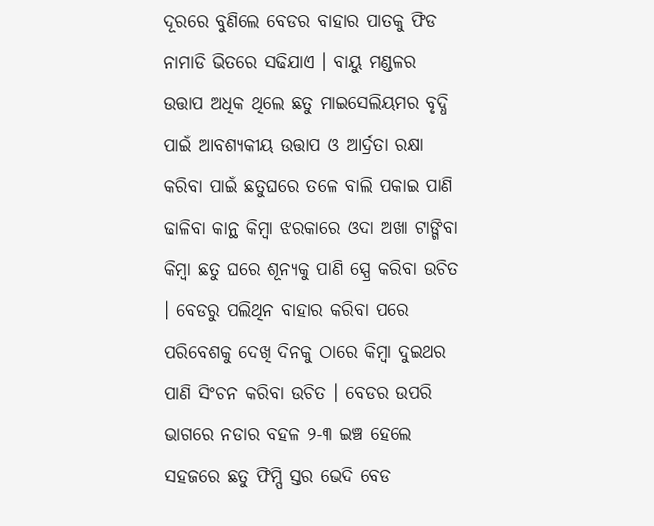ଦୂରରେ ବୁଣିଲେ ବେଡର ବାହାର ପାତକୁ ଫିଡ ନାମାଡି ଭିତରେ ସଢିଯାଏ । ବାୟୁ ମଣ୍ଡଳର ଉତ୍ତାପ ଅଧିକ ଥିଲେ ଛତୁ ମାଇସେଲିୟମର ବୃଦ୍ଧି ପାଇଁ ଆବଶ୍ୟକୀୟ ଉତ୍ତାପ ଓ ଆର୍ଦ୍ରତା ରକ୍ଷା କରିବା ପାଇଁ ଛତୁଘରେ ତଳେ ବାଲି ପକାଇ ପାଣି ଢାଳିବା କାନ୍ଥ କିମ୍ବା ଝରକାରେ ଓଦା ଅଖା ଟାଙ୍ଗିବା କିମ୍ବା ଛତୁ ଘରେ ଶୂନ୍ୟକୁ ପାଣି ସ୍ପ୍ରେ କରିବା ଉଚିତ । ବେଡରୁ ପଲିଥିନ ବାହାର କରିବା ପରେ ପରିବେଶକୁ ଦେଖି ଦିନକୁ ଠାରେ କିମ୍ବା ଦୁଇଥର ପାଣି ସିଂଚନ କରିବା ଉଚିତ । ବେଡର ଉପରି ଭାଗରେ ନଡାର ବହଳ ୨-୩ ଇଞ୍ଚ ହେଲେ ସହଜରେ ଛତୁ ଫିମ୍ପି ସ୍ତର ଭେଦି ବେଡ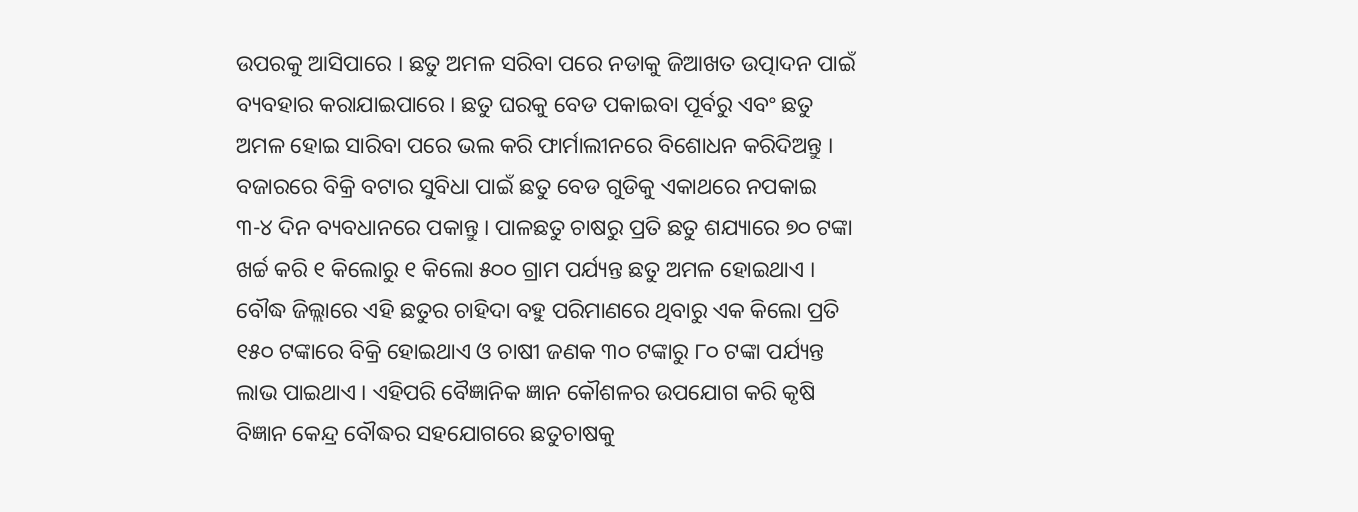ଉପରକୁ ଆସିପାରେ । ଛତୁ ଅମଳ ସରିବା ପରେ ନଡାକୁ ଜିଆଖତ ଉତ୍ପାଦନ ପାଇଁ ବ୍ୟବହାର କରାଯାଇପାରେ । ଛତୁ ଘରକୁ ବେଡ ପକାଇବା ପୂର୍ବରୁ ଏବଂ ଛତୁ ଅମଳ ହୋଇ ସାରିବା ପରେ ଭଲ କରି ଫାର୍ମାଲୀନରେ ବିଶୋଧନ କରିଦିଅନ୍ତୁ । ବଜାରରେ ବିକ୍ରି ବଟାର ସୁବିଧା ପାଇଁ ଛତୁ ବେଡ ଗୁଡିକୁ ଏକାଥରେ ନପକାଇ ୩-୪ ଦିନ ବ୍ୟବଧାନରେ ପକାନ୍ତୁ । ପାଳଛତୁ ଚାଷରୁ ପ୍ରତି ଛତୁ ଶଯ୍ୟାରେ ୭୦ ଟଙ୍କା ଖର୍ଚ୍ଚ କରି ୧ କିଲୋରୁ ୧ କିଲୋ ୫୦୦ ଗ୍ରାମ ପର୍ଯ୍ୟନ୍ତ ଛତୁ ଅମଳ ହୋଇଥାଏ । ବୌଦ୍ଧ ଜିଲ୍ଲାରେ ଏହି ଛତୁର ଚାହିଦା ବହୁ ପରିମାଣରେ ଥିବାରୁ ଏକ କିଲୋ ପ୍ରତି ୧୫୦ ଟଙ୍କାରେ ବିକ୍ରି ହୋଇଥାଏ ଓ ଚାଷୀ ଜଣକ ୩୦ ଟଙ୍କାରୁ ୮୦ ଟଙ୍କା ପର୍ଯ୍ୟନ୍ତ ଲାଭ ପାଇଥାଏ । ଏହିପରି ବୈଜ୍ଞାନିକ ଜ୍ଞାନ କୌଶଳର ଉପଯୋଗ କରି କୃଷି ବିଜ୍ଞାନ କେନ୍ଦ୍ର ବୌଦ୍ଧର ସହଯୋଗରେ ଛତୁଚାଷକୁ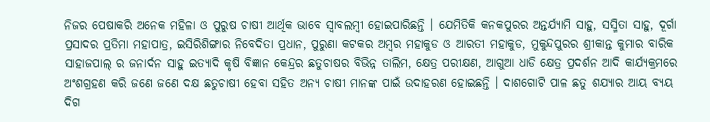ନିଜର ପେଷାକରି ଅନେକ ମହିଳା ଓ ପୁରୁଷ ଚାଷୀ ଆର୍ଥିକ ଭାବେ ସ୍ଵାବଲମ୍ବୀ ହୋଇପାରିଛନ୍ତି । ଯେମିତିକି କନକପୁରର ଅନ୍ତର୍ଯ୍ୟାମି ସାହୁ, ସସ୍ମିତା ସାହୁ, ଦୂର୍ଗା ପ୍ରସାଦର ପ୍ରତିମା ମହାପାତ୍ର, ଇସିରିଶିଙ୍ଗାର ନିବେଦିତା ପ୍ରଧାନ, ପୁରୁଣା କଟକର ଅମ୍ବର ମହାକୁଡ ଓ ଆରତୀ ମହାକୁଡ, ମୁକୁନ୍ଦପୁରର ଶ୍ରୀକାନ୍ତ କୁମାର ବାରିକ ସାହାଜପାଲ୍ ର ଜନାର୍ଦନ ସାହୁ ଇତ୍ୟାଦି କୃଷି ବିଜ୍ଞାନ କେନ୍ଦ୍ରର ଛତୁଚାଷର ବିଭିନ୍ନ ତାଲିମ, କ୍ଷେତ୍ର ପରୀକ୍ଷଣ, ଆଗୁଆ ଧାଡି କ୍ଷେତ୍ର ପ୍ରଦର୍ଶନ ଆଦି କାର୍ଯ୍ୟକ୍ରମରେ ଅଂଶଗ୍ରହଣ କରି ଜଣେ ଜଣେ ଦକ୍ଷ ଛତୁଚାଷୀ ହେବା ସହିତ ଅନ୍ୟ ଚାଷୀ ମାନଙ୍କ ପାଇଁ ଉଦାହରଣ ହୋଇଛନ୍ତି । ଦାଶଗୋଟି ପାଳ ଛତୁ ଶଯ୍ୟାର ଆୟ ବ୍ୟୟ ଦିଗ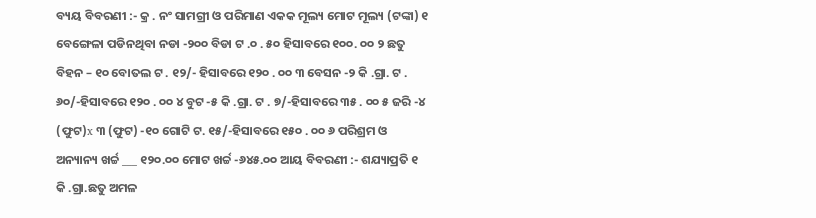ବ୍ୟୟ ବିବରଣୀ :- କ୍ର . ନଂ ସାମଗ୍ରୀ ଓ ପରିମାଣ ଏକକ ମୂଲ୍ୟ ମୋଟ ମୂଲ୍ୟ (ଟଙ୍କା) ୧ ବେଙ୍ଗେଳା ପଡିନଥିବା ନଡା -୨୦୦ ବିଡା ଟ .୦ . ୫୦ ହିସାବରେ ୧୦୦. ୦୦ ୨ ଛତୁ ବିହନ – ୧୦ ବୋତଲ ଟ . ୧୨/- ହିସାବରେ ୧୨୦ . ୦୦ ୩ ବେସନ -୨ କି .ଗ୍ରା. ଟ . ୬୦/-ହିସାବରେ ୧୨୦ . ୦୦ ୪ ବୁଟ -୫ କି .ଗ୍ରା. ଟ . ୭/-ହିସାବରେ ୩୫ . ୦୦ ୫ ଜରି -୪ (ଫୁଟ)x ୩ (ଫୁଟ) -୧୦ ଗୋଟି ଟ. ୧୫/-ହିସାବରେ ୧୫୦ . ୦୦ ୬ ପରିଶ୍ରମ ଓ ଅନ୍ୟାନ୍ୟ ଖର୍ଚ୍ଚ ___ ୧୨୦.୦୦ ମୋଟ ଖର୍ଚ୍ଚ -୬୪୫.୦୦ ଆୟ ବିବରଣୀ :- ଶଯ୍ୟାପ୍ରତି ୧ କି .ଗ୍ରା.ଛତୁ ଅମଳ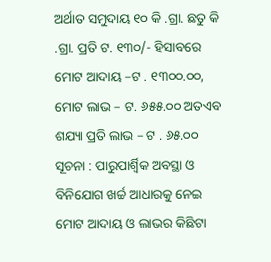ଅର୍ଥାତ ସମୁଦାୟ ୧୦ କି .ଗ୍ରା. ଛତୁ କି .ଗ୍ରା. ପ୍ରତି ଟ. ୧୩୦/- ହିସାବରେ ମୋଟ ଆଦାୟ –ଟ . ୧୩୦୦.୦୦, ମୋଟ ଲାଭ – ଟ. ୬୫୫.୦୦ ଅତଏବ ଶଯ୍ୟା ପ୍ରତି ଲାଭ – ଟ . ୬୫.୦୦ ସୂଚନା : ପାରୁପାର୍ଶ୍ଵିକ ଅବସ୍ଥା ଓ ବିନିଯୋଗ ଖର୍ଚ୍ଚ ଆଧାରକୁ ନେଇ ମୋଟ ଆଦାୟ ଓ ଲାଭର କିଛିଟା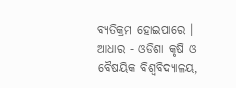ବ୍ୟତିକ୍ରମ ହୋଇପାରେ । ଆଧାର - ଓଡିଶା କୃଷି ଓ ବୈଷୟିକ ବିଶ୍ଵବିଦ୍ୟାଳୟ,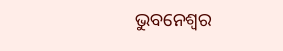ଭୁବନେଶ୍ଵର